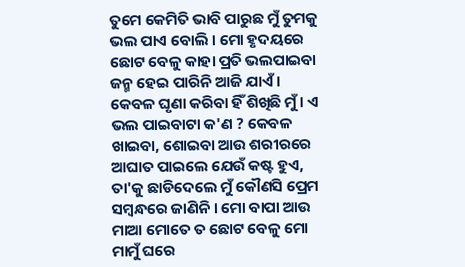ତୁମେ କେମିତି ଭାବି ପାରୁଛ ମୁଁ ତୁମକୁ ଭଲ ପାଏ ବୋଲି । ମୋ ହୃଦୟରେ ଛୋଟ ବେଳୁ କାହା ପ୍ରତି ଭଲପାଇବା ଜନ୍ମ ହେଇ ପାରିନି ଆଜି ଯାଏଁ । କେବଳ ଘୃଣା କରିବା ହିଁ ଶିଖିଛି ମୁଁ । ଏ ଭଲ ପାଇବାଟା କ'ଣ ? କେବଳ ଖାଇବା, ଶୋଇବା ଆଉ ଶରୀରରେ ଆଘାତ ପାଇଲେ ଯେଉଁ କଷ୍ଟ ହୁଏ, ତା'କୁ ଛାଡିଦେଲେ ମୁଁ କୌଣସି ପ୍ରେମ ସମ୍ବନ୍ଧରେ ଜାଣିନି । ମୋ ବାପା ଆଉ ମାଆ ମୋତେ ତ ଛୋଟ ବେଳୁ ମୋ ମାମୁଁ ଘରେ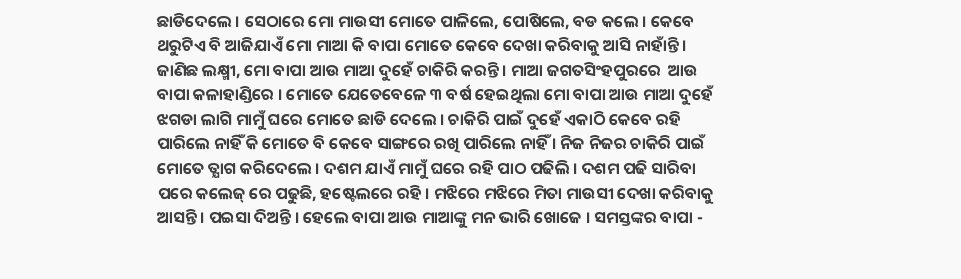ଛାଡିଦେଲେ । ସେଠାରେ ମୋ ମାଉସୀ ମୋତେ ପାଳିଲେ, ପୋଷିଲେ, ବଡ କଲେ । କେବେ ଥରୁଟିଏ ବି ଆଜିଯାଏଁ ମୋ ମାଆ କି ବାପା ମୋତେ କେବେ ଦେଖା କରିବାକୁ ଆସି ନାହାଁନ୍ତି । ଜାଣିଛ ଲକ୍ଷ୍ମୀ, ମୋ ବାପା ଆଉ ମାଆ ଦୁହେଁ ଚାକିରି କରନ୍ତି । ମାଆ ଜଗତସିଂହପୁରରେ  ଆଉ ବାପା କଳାହାଣ୍ଡିରେ । ମୋତେ ଯେତେବେଳେ ୩ ବର୍ଷ ହେଇଥିଲା ମୋ ବାପା ଆଉ ମାଆ ଦୁହେଁ ଝଗଡା ଲାଗି ମାମୁଁ ଘରେ ମୋତେ ଛାଡି ଦେଲେ । ଚାକିରି ପାଇଁ ଦୁହେଁ ଏକାଠି କେବେ ରହି ପାରିଲେ ନାହିଁ କି ମୋତେ ବି କେବେ ସାଙ୍ଗରେ ରଖି ପାରିଲେ ନାହିଁ । ନିଜ ନିଜର ଚାକିରି ପାଇଁ ମୋତେ ତ୍ଯାଗ କରିଦେଲେ । ଦଶମ ଯାଏଁ ମାମୁଁ ଘରେ ରହି ପାଠ ପଢିଲି । ଦଶମ ପଢି ସାରିବା ପରେ କଲେଜ୍ ରେ ପଢୁଛି, ହଷ୍ଟେଲରେ ରହି । ମଝିରେ ମଝିରେ ମିତା ମାଉସୀ ଦେଖା କରିବାକୁ ଆସନ୍ତି । ପଇସା ଦିଅନ୍ତି । ହେଲେ ବାପା ଆଉ ମାଆଙ୍କୁ ମନ ଭାରି ଖୋଜେ । ସମସ୍ତଙ୍କର ବାପା -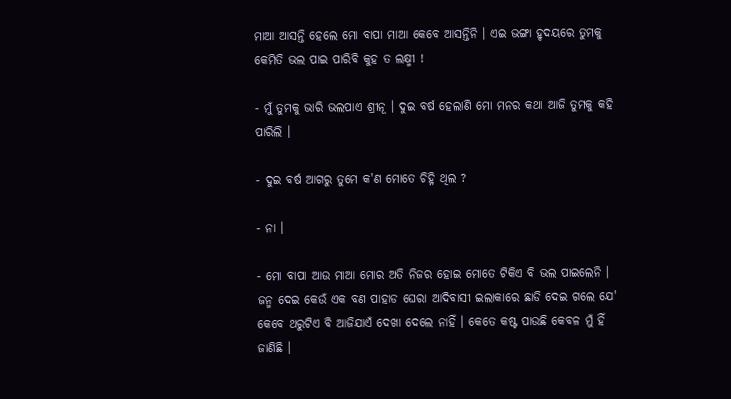ମାଆ ଆସନ୍ତି ହେଲେ ମୋ ବାପା ମାଆ କେବେ ଆସନ୍ତିନି । ଏଇ ଭଙ୍ଗା ହୃଦୟରେ ତୁମକୁ କେମିତି ଭଲ ପାଇ ପାରିବି କୁହ ତ ଲକ୍ଷ୍ମୀ !

- ମୁଁ ତୁମକୁ ଭାରି ଭଲପାଏ ଶ୍ରୀନୂ । ଦୁଇ ବର୍ଷ ହେଲାଣି ମୋ ମନର କଥା ଆଜି ତୁମକୁ କହି ପାରିଲି ।

- ଦୁଇ ବର୍ଷ ଆଗରୁ ତୁମେ କ'ଣ ମୋତେ ଚିହ୍ନି ଥିଲ ?

- ନା ।

- ମୋ ବାପା ଆଉ ମାଆ ମୋର ଅତି ନିଜର ହୋଇ ମୋତେ ଟିକିଏ ବି ଭଲ ପାଇଲେନି । ଜନ୍ମ ଦେଇ କେଉଁ ଏକ ବଣ ପାହାଡ ଘେରା ଆଦିବାସୀ ଇଲାକାରେ ଛାଡି ଦେଇ ଗଲେ ଯେ' କେବେ ଥରୁଟିଏ ବି ଆଜିଯାଏଁ ଦେଖା ଦେଲେ ନାହିଁ । କେତେ କଷ୍ଟ ପାଉଛି କେବଳ ମୁଁ ହିଁ ଜାଣିଛି ।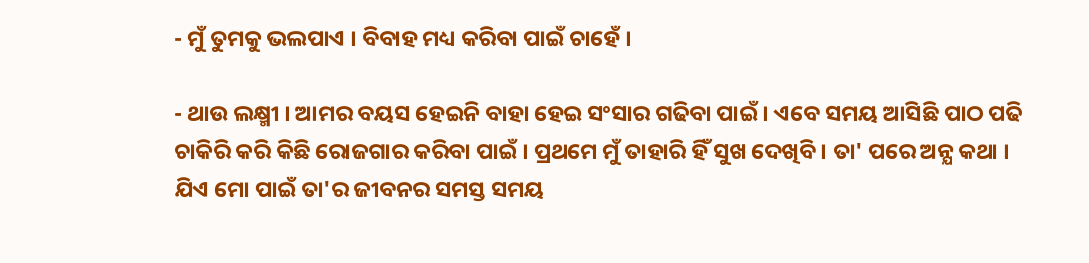- ମୁଁ ତୁମକୁ ଭଲପାଏ । ବିବାହ ମଧ୍ୟ କରିବା ପାଇଁ ଚାହେଁ ।

- ଥାଉ ଲକ୍ଷ୍ମୀ । ଆମର ବୟସ ହେଇନି ବାହା ହେଇ ସଂସାର ଗଢିବା ପାଇଁ । ଏବେ ସମୟ ଆସିଛି ପାଠ ପଢି ଚାକିରି କରି କିଛି ରୋଜଗାର କରିବା ପାଇଁ । ପ୍ରଥମେ ମୁଁ ତାହାରି ହିଁ ସୁଖ ଦେଖିବି । ତା' ପରେ ଅନ୍ଯ କଥା । ଯିଏ ମୋ ପାଇଁ ତା'ର ଜୀବନର ସମସ୍ତ ସମୟ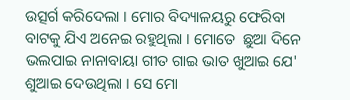ଉତ୍ସର୍ଗ କରିଦେଲା । ମୋର ବିଦ୍ୟାଳୟରୁ ଫେରିବା ବାଟକୁ ଯିଏ ଅନେଇ ରହୁଥିଲା । ମୋତେ  ଛୁଆ ଦିନେ ଭଲପାଇ ନାନାବାୟା ଗୀତ ଗାଇ ଭାତ ଖୁଆଇ ଯେ' ଶୁଆଇ ଦେଉଥିଲା । ସେ ମୋ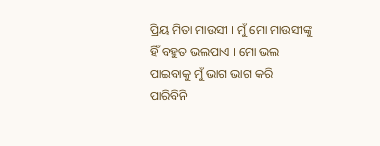ପ୍ରିୟ ମିତା ମାଉସୀ । ମୁଁ ମୋ ମାଉସୀଙ୍କୁ ହିଁ ବହୁତ ଭଲପାଏ । ମୋ ଭଲ ପାଇବାକୁ ମୁଁ ଭାଗ ଭାଗ କରି ପାରିବିନି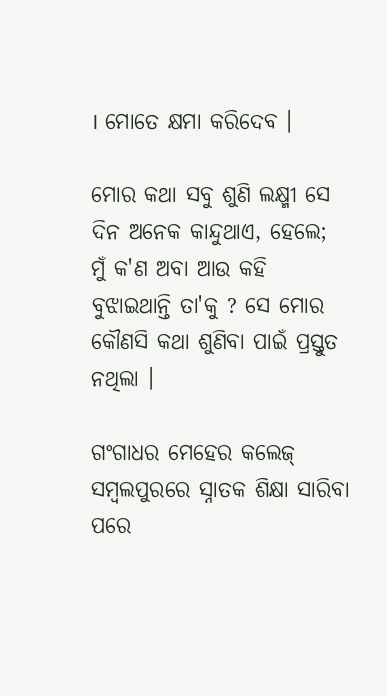। ମୋତେ କ୍ଷମା କରିଦେବ ।

ମୋର କଥା ସବୁ ଶୁଣି ଲକ୍ଷ୍ମୀ ସେ ଦିନ ଅନେକ କାନ୍ଦୁଥାଏ, ହେଲେ; ମୁଁ କ'ଣ ଅବା ଆଉ କହି ବୁଝାଇଥାନ୍ତି ତା'କୁ ? ସେ ମୋର କୌଣସି କଥା ଶୁଣିବା ପାଇଁ ପ୍ରସ୍ତୁତ ନଥିଲା ।

ଗଂଗାଧର ମେହେର କଲେଜ୍ ସମ୍ବଲପୁରରେ ସ୍ନାତକ ଶିକ୍ଷା ସାରିବା ପରେ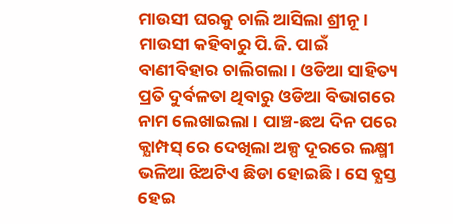ମାଉସୀ ଘରକୁ ଚାଲି ଆସିଲା ଶ୍ରୀନୂ । ମାଉସୀ କହିବାରୁ ପି.ଜି. ପାଇଁ ବାଣୀବିହାର ଚାଲିଗଲା । ଓଡିଆ ସାହିତ୍ୟ ପ୍ରତି ଦୁର୍ବଳତା ଥିବାରୁ ଓଡିଆ ବିଭାଗରେ ନାମ ଲେଖାଇଲା । ପାଞ୍ଚ-ଛଅ ଦିନ ପରେ କ୍ଯାମ୍ପସ୍ ରେ ଦେଖିଲା ଅଳ୍ପ ଦୂରରେ ଲକ୍ଷ୍ମୀ ଭଳିଆ ଝିଅଟିଏ ଛିଡା ହୋଇଛି । ସେ ବ୍ଯସ୍ତ ହେଇ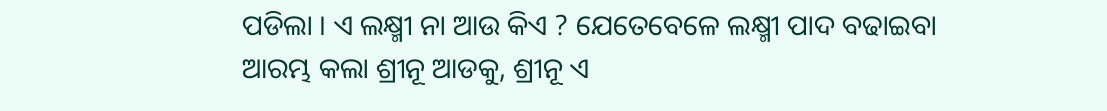ପଡିଲା । ଏ ଲକ୍ଷ୍ମୀ ନା ଆଉ କିଏ ? ଯେତେବେଳେ ଲକ୍ଷ୍ମୀ ପାଦ ବଢାଇବା ଆରମ୍ଭ କଲା ଶ୍ରୀନୂ ଆଡକୁ, ଶ୍ରୀନୂ ଏ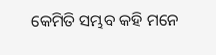କେମିତି ସମ୍ଭବ କହି ମନେ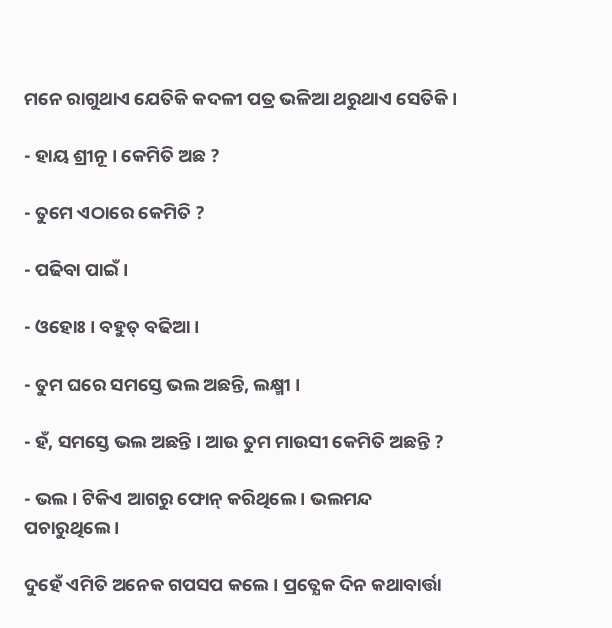ମନେ ରାଗୁଥାଏ ଯେତିକି କଦଳୀ ପତ୍ର ଭଳିଆ ଥରୁଥାଏ ସେତିକି ।

- ହାୟ ଶ୍ରୀନୂ । କେମିତି ଅଛ ?

- ତୁମେ ଏଠାରେ କେମିତି ?

- ପଢିବା ପାଇଁ ।

- ଓହୋଃ । ବହୁତ୍ ବଢିଆ ।

- ତୁମ ଘରେ ସମସ୍ତେ ଭଲ ଅଛନ୍ତି, ଲକ୍ଷ୍ମୀ ।

- ହଁ, ସମସ୍ତେ ଭଲ ଅଛନ୍ତି । ଆଉ ତୁମ ମାଉସୀ କେମିତି ଅଛନ୍ତି ?

- ଭଲ । ଟିକିଏ ଆଗରୁ ଫୋନ୍ କରିଥିଲେ । ଭଲମନ୍ଦ ପଚାରୁଥିଲେ ।

ଦୁହେଁ ଏମିତି ଅନେକ ଗପସପ କଲେ । ପ୍ରତ୍ଯେକ ଦିନ କଥାବାର୍ତ୍ତା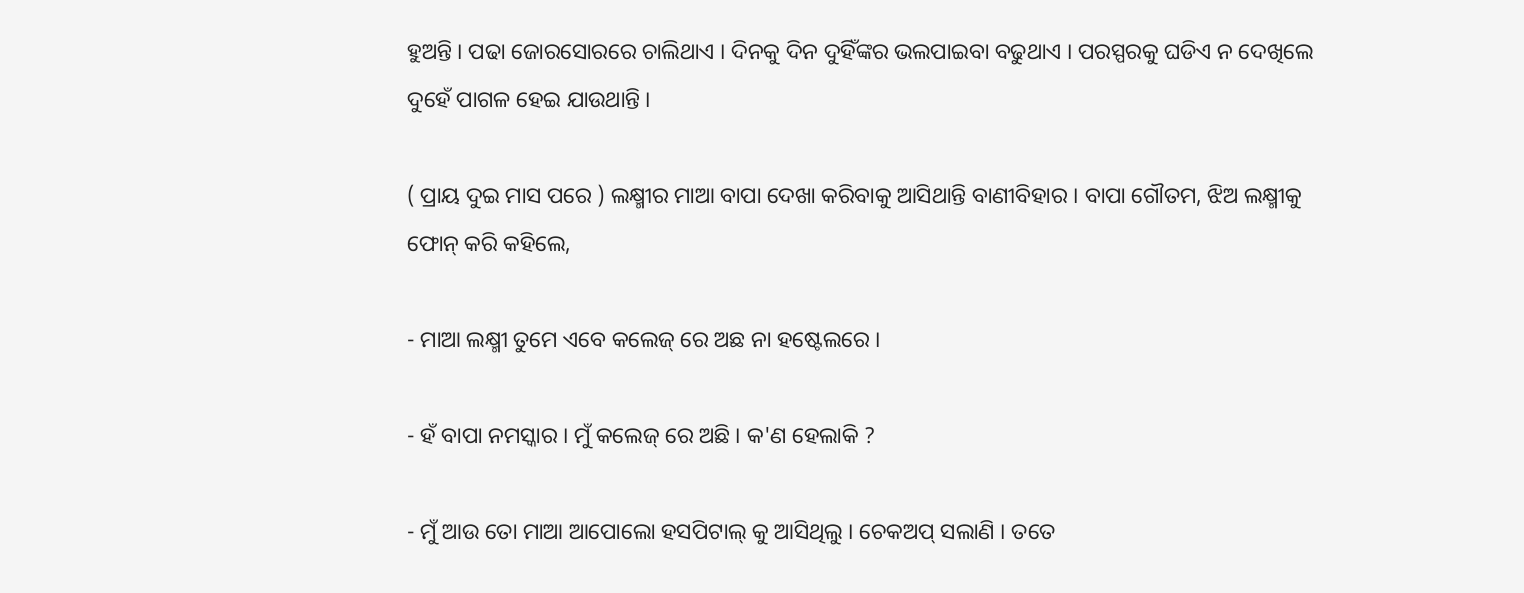ହୁଅନ୍ତି । ପଢା ଜୋରସୋରରେ ଚାଲିଥାଏ । ଦିନକୁ ଦିନ ଦୁହିଁଙ୍କର ଭଲପାଇବା ବଢୁଥାଏ । ପରସ୍ପରକୁ ଘଡିଏ ନ ଦେଖିଲେ ଦୁହେଁ ପାଗଳ ହେଇ ଯାଉଥାନ୍ତି ।

( ପ୍ରାୟ ଦୁଇ ମାସ ପରେ ) ଲକ୍ଷ୍ମୀର ମାଆ ବାପା ଦେଖା କରିବାକୁ ଆସିଥାନ୍ତି ବାଣୀବିହାର । ବାପା ଗୌତମ, ଝିଅ ଲକ୍ଷ୍ମୀକୁ ଫୋନ୍ କରି କହିଲେ,

- ମାଆ ଲକ୍ଷ୍ମୀ ତୁମେ ଏବେ କଲେଜ୍ ରେ ଅଛ ନା ହଷ୍ଟେଲରେ ।

- ହଁ ବାପା ନମସ୍କାର । ମୁଁ କଲେଜ୍ ରେ ଅଛି । କ'ଣ ହେଲାକି ?

- ମୁଁ ଆଉ ତୋ ମାଆ ଆପୋଲୋ ହସପିଟାଲ୍ କୁ ଆସିଥିଲୁ । ଚେକଅପ୍ ସଲାଣି । ତତେ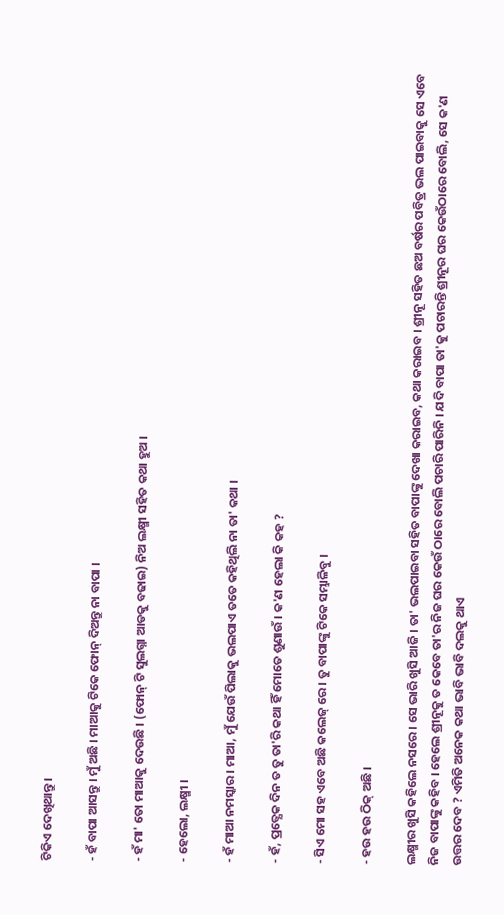ଟିକିଏ ଦେଖିଥାନ୍ତୁ ।

- ହଁ ବାପା ଆସନ୍ତୁ । ମୁଁ ଅଛି । ମାଆକୁ ଟିକେ ଫୋନ୍ ଦିଅନ୍ତୁ ନା ବାପା ।

- ହଁ ମା' ତୋ ମାଆକୁ ଦେଉଛି । (ଫୋନ୍ ଟି ସୁଲଗ୍ନା ଆଡକୁ ବଢାଇ) ନିଅ ଲକ୍ଷ୍ମୀ ସହିତ କଥା ହୁଅ ।

- ହେଲୋ, ଲକ୍ଷ୍ମୀ ।

- ହଁ ମାଆ ନମସ୍କାର । ମାଆ, ମୁଁ ଯେଉଁ ପିଲାକୁ ଭଲପାଏ ତତେ କହିଥିଲି ନା ତା' କଥା ।

- ହଁ, ପ୍ରତ୍ଯେକ ଦିନ ତ ତୁ ତା'ରି କଥା ହିଁ ମୋତେ ଶୁଣାଉଁ । କ'ଣ ହେଲା କି କହ ?

- ସିଏ ମୋ ସହ ଏବେ ଅଛି କଲେଜ୍ ରେ । ତୁ ବାପାଙ୍କୁ ଟିକେ ସମ୍ଭାଳିବୁ ।

- ହଉ ହଉ ଠିକ୍ ଅଛି ।

ଲକ୍ଷ୍ମୀର ଖୁସି କହିଲେ ନସରେ । ସେ ଭାରି ଖୁସି ଆଜି । ତା' ଭଲପାଇବା ସହିତ ବାପାଙ୍କୁ ଦେଖା କରାଇବ, କଥା କରାଇବ । ଶ୍ରୀନୂ ସହିତ ଛଅ ବର୍ଷର ପବିତ୍ର ଭଲ ପାଇବାକୁ ସେ ଏବେ ନିଜ ବାପାଙ୍କୁ କହିବ । ହେଲେ ଶ୍ରୀନୂକୁ ତ କେବେ ତା'ର ନିଜ ଘର କେଉଁ ଠାରେ ବୋଲି ପଚାରି ପାରିନି । ଯଦି ବାପା ତା'କୁ ପଚାରନ୍ତି ଶ୍ରୀନୂର ଘର କେଉଁଠାରେ ବୋଲି, ସେ କ'ଣ ଉତ୍ତର ଦେବ ? ଏମିତି ଅନେକ କଥା ଭାବି ଭାବି ଦଲକୁ ଥାଏ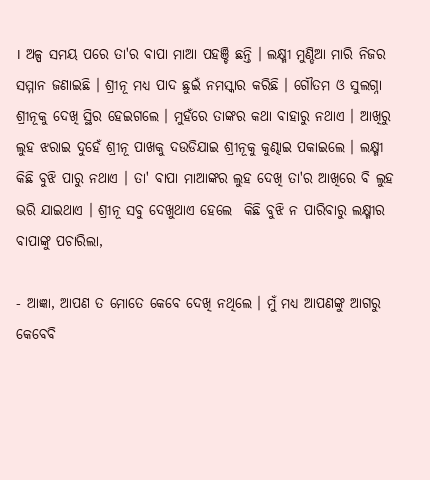। ଅଳ୍ପ ସମୟ ପରେ ତା'ର ବାପା ମାଆ ପହଞ୍ଚି ଛନ୍ତି । ଲକ୍ଷ୍ମୀ ମୁଣ୍ଡିଆ ମାରି ନିଜର ସମ୍ମାନ ଜଣାଇଛି । ଶ୍ରୀନୂ ମଧ୍ୟ ପାଦ ଛୁଇଁ ନମସ୍କାର କରିଛି । ଗୌତମ ଓ ସୁଲଗ୍ନା ଶ୍ରୀନୂକୁ ଦେଖି ସ୍ଥିର ହେଇଗଲେ । ମୁହଁରେ ତାଙ୍କର କଥା ବାହାରୁ ନଥାଏ । ଆଖିରୁ ଲୁହ ଝରାଇ ଦୁହେଁ ଶ୍ରୀନୂ ପାଖକୁ ଦଉଡିଯାଇ ଶ୍ରୀନୂକୁ କୁଣ୍ଢାଇ ପକାଇଲେ । ଲକ୍ଷ୍ମୀ କିଛି ବୁଝି ପାରୁ ନଥାଏ । ତା' ବାପା ମାଆଙ୍କର ଲୁହ ଦେଖି ତା'ର ଆଖିରେ ବି ଲୁହ ଭରି ଯାଇଥାଏ । ଶ୍ରୀନୂ ସବୁ ଦେଖୁଥାଏ ହେଲେ  କିଛି ବୁଝି ନ ପାରିବାରୁ ଲକ୍ଷ୍ମୀର ବାପାଙ୍କୁ ପଚାରିଲା,

- ଆଜ୍ଞା, ଆପଣ ତ ମୋତେ କେବେ ଦେଖି ନଥିଲେ । ମୁଁ ମଧ୍ୟ ଆପଣଙ୍କୁ ଆଗରୁ କେବେବି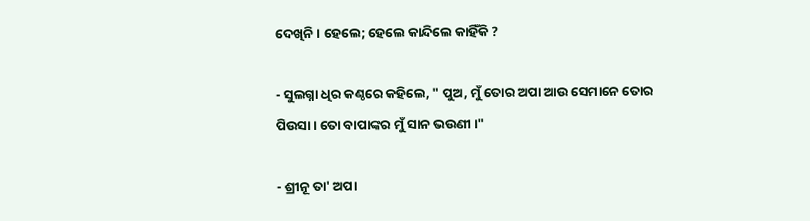ଦେଖିନି । ହେଲେ; ହେଲେ କାନ୍ଦିଲେ କାହିଁକି ?

- ସୁଲଗ୍ନା ଧିର କଣ୍ଠରେ କହିଲେ, " ପୁଅ, ମୁଁ ତୋର ଅପା ଆଉ ସେମାନେ ତୋର ପିଉସା । ତୋ ବାପାଙ୍କର ମୁଁ ସାନ ଭଉଣୀ ।"

- ଶ୍ରୀନୂ ତା' ଅପା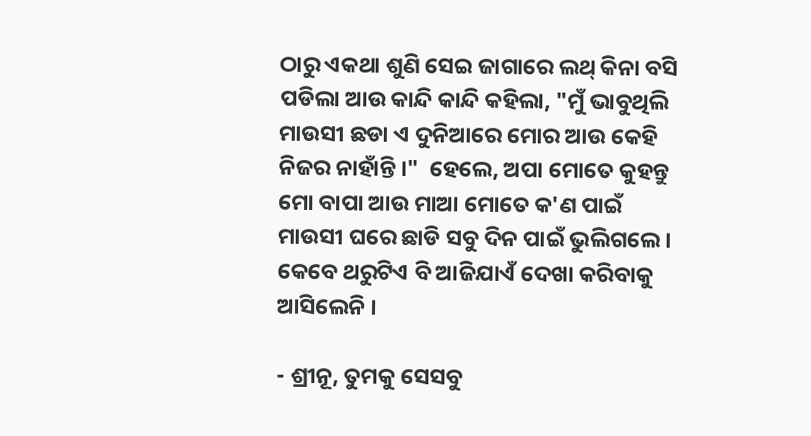ଠାରୁ ଏକଥା ଶୁଣି ସେଇ ଜାଗାରେ ଲଥ୍ କିନା ବସି ପଡିଲା ଆଉ କାନ୍ଦି କାନ୍ଦି କହିଲା, "ମୁଁ ଭାବୁଥିଲି ମାଉସୀ ଛଡା ଏ ଦୁନିଆରେ ମୋର ଆଉ କେହି ନିଜର ନାହାଁନ୍ତି ।"  ହେଲେ, ଅପା ମୋତେ କୁହନ୍ତୁ ମୋ ବାପା ଆଉ ମାଆ ମୋତେ କ'ଣ ପାଇଁ ମାଉସୀ ଘରେ ଛାଡି ସବୁ ଦିନ ପାଇଁ ଭୁଲିଗଲେ । କେବେ ଥରୁଟିଏ ବି ଆଜିଯାଏଁ ଦେଖା କରିବାକୁ ଆସିଲେନି ।

- ଶ୍ରୀନୂ, ତୁମକୁ ସେସବୁ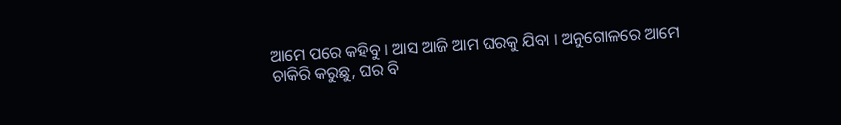ଆମେ ପରେ କହିବୁ । ଆସ ଆଜି ଆମ ଘରକୁ ଯିବା । ଅନୁଗୋଳରେ ଆମେ ଚାକିରି କରୁଛୁ, ଘର ବି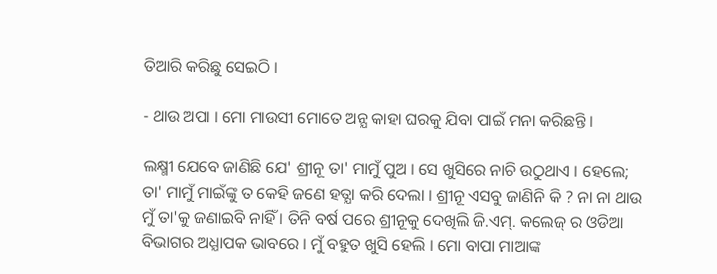ତିଆରି କରିଛୁ ସେଇଠି ।

- ଥାଉ ଅପା । ମୋ ମାଉସୀ ମୋତେ ଅନ୍ଯ କାହା ଘରକୁ ଯିବା ପାଇଁ ମନା କରିଛନ୍ତି ।

ଲକ୍ଷ୍ମୀ ଯେବେ ଜାଣିଛି ଯେ' ଶ୍ରୀନୂ ତା' ମାମୁଁ ପୁଅ । ସେ ଖୁସିରେ ନାଚି ଉଠୁଥାଏ । ହେଲେ; ତା' ମାମୁଁ ମାଇଁଙ୍କୁ ତ କେହି ଜଣେ ହତ୍ଯା କରି ଦେଲା । ଶ୍ରୀନୂ ଏସବୁ ଜାଣିନି କି ? ନା ନା ଥାଉ ମୁଁ ତା'କୁ ଜଣାଇବି ନାହିଁ । ତିନି ବର୍ଷ ପରେ ଶ୍ରୀନୂକୁ ଦେଖିଲି ଜି.ଏମ୍. କଲେଜ୍ ର ଓଡିଆ ବିଭାଗର ଅଧ୍ଯାପକ ଭାବରେ । ମୁଁ ବହୁତ ଖୁସି ହେଲି । ମୋ ବାପା ମାଆଙ୍କ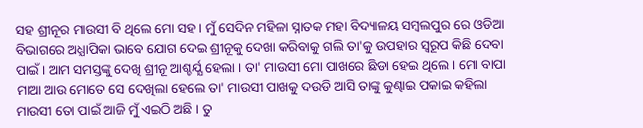ସହ ଶ୍ରୀନୂର ମାଉସୀ ବି ଥିଲେ ମୋ ସହ । ମୁଁ ସେଦିନ ମହିଳା ସ୍ନାତକ ମହା ବିଦ୍ୟାଳୟ ସମ୍ବଲପୁର ରେ ଓଡିଆ ବିଭାଗରେ ଅଧ୍ଯାପିକା ଭାବେ ଯୋଗ ଦେଇ ଶ୍ରୀନୂକୁ ଦେଖା କରିବାକୁ ଗଲି ତା'କୁ ଉପହାର ସ୍ବରୂପ କିଛି ଦେବା ପାଇଁ । ଆମ ସମସ୍ତଙ୍କୁ ଦେଖି ଶ୍ରୀନୂ ଆଶ୍ଚର୍ଯ୍ଯ ହେଲା । ତା' ମାଉସୀ ମୋ ପାଖରେ ଛିଡା ହେଇ ଥିଲେ । ମୋ ବାପା ମାଆ ଆଉ ମୋତେ ସେ ଦେଖିଲା ହେଲେ ତା' ମାଉସୀ ପାଖକୁ ଦଉଡି ଆସି ତାଙ୍କୁ କୁଣ୍ଢାଇ ପକାଇ କହିଲା ମାଉସୀ ତୋ ପାଇଁ ଆଜି ମୁଁ ଏଇଠି ଅଛି । ତୁ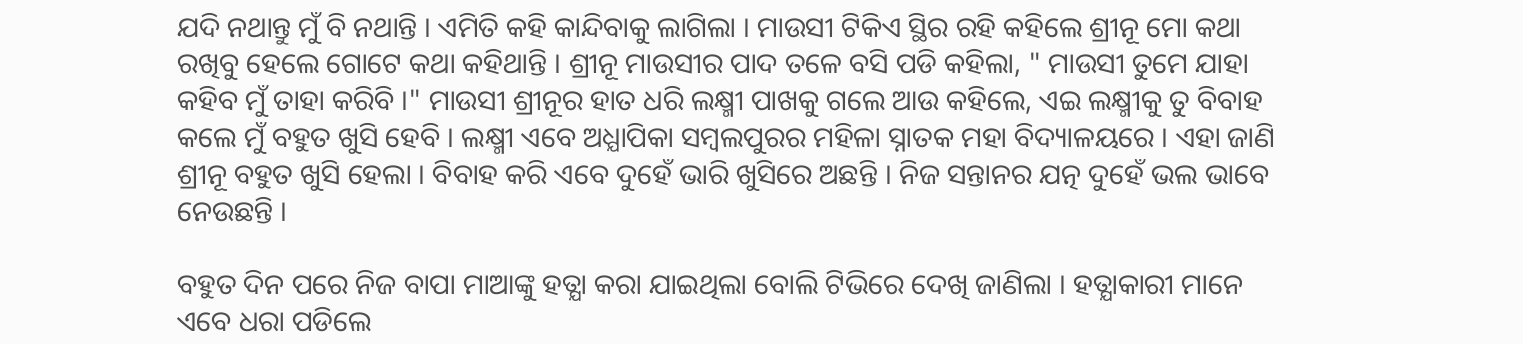ଯଦି ନଥାନ୍ତୁ ମୁଁ ବି ନଥାନ୍ତି । ଏମିତି କହି କାନ୍ଦିବାକୁ ଲାଗିଲା । ମାଉସୀ ଟିକିଏ ସ୍ଥିର ରହି କହିଲେ ଶ୍ରୀନୂ ମୋ କଥା ରଖିବୁ ହେଲେ ଗୋଟେ କଥା କହିଥାନ୍ତି । ଶ୍ରୀନୂ ମାଉସୀର ପାଦ ତଳେ ବସି ପଡି କହିଲା, " ମାଉସୀ ତୁମେ ଯାହା କହିବ ମୁଁ ତାହା କରିବି ।" ମାଉସୀ ଶ୍ରୀନୂର ହାତ ଧରି ଲକ୍ଷ୍ମୀ ପାଖକୁ ଗଲେ ଆଉ କହିଲେ, ଏଇ ଲକ୍ଷ୍ମୀକୁ ତୁ ବିବାହ କଲେ ମୁଁ ବହୁତ ଖୁସି ହେବି । ଲକ୍ଷ୍ମୀ ଏବେ ଅଧ୍ଯାପିକା ସମ୍ବଲପୁରର ମହିଳା ସ୍ନାତକ ମହା ବିଦ୍ୟାଳୟରେ । ଏହା ଜାଣି ଶ୍ରୀନୂ ବହୁତ ଖୁସି ହେଲା । ବିବାହ କରି ଏବେ ଦୁହେଁ ଭାରି ଖୁସିରେ ଅଛନ୍ତି । ନିଜ ସନ୍ତାନର ଯତ୍ନ ଦୁହେଁ ଭଲ ଭାବେ ନେଉଛନ୍ତି ।

ବହୁତ ଦିନ ପରେ ନିଜ ବାପା ମାଆଙ୍କୁ ହତ୍ଯା କରା ଯାଇଥିଲା ବୋଲି ଟିଭିରେ ଦେଖି ଜାଣିଲା । ହତ୍ଯାକାରୀ ମାନେ ଏବେ ଧରା ପଡିଲେ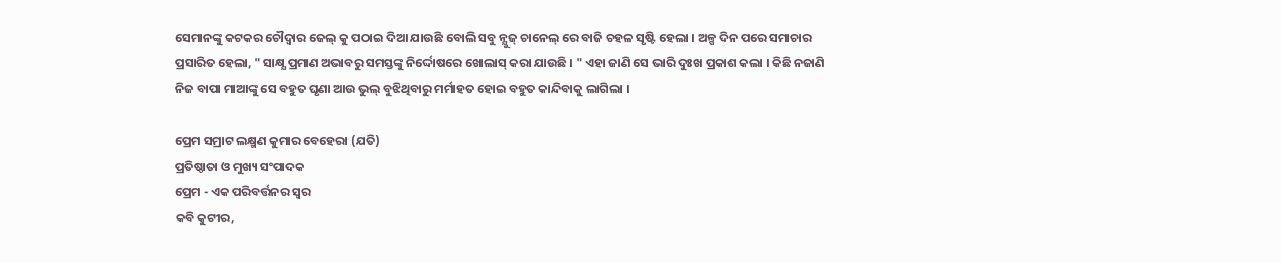ସେମାନଙ୍କୁ କଟକର ଚୌଦ୍ବାର ଜେଲ୍ କୁ ପଠାଇ ଦିଆ ଯାଉଛି ବୋଲି ସବୁ ନ୍ଯୁଜ୍ ଚାନେଲ୍ ରେ ବାଜି ଚହଳ ସୃଷ୍ଟି ହେଲା । ଅଳ୍ପ ଦିନ ପରେ ସମାଚାର ପ୍ରସାରିତ ହେଲା, " ସାକ୍ଷ୍ଯ ପ୍ରମାଣ ଅଭାବରୁ ସମସ୍ତଙ୍କୁ ନିର୍ଦ୍ଦୋଷରେ ଖୋଲାସ୍ କରା ଯାଉଛି । " ଏହା ଜାଣି ସେ ଭାରି ଦୁଃଖ ପ୍ରକାଶ କଲା । କିଛି ନଜାଣି ନିଜ ବାପା ମାଆଙ୍କୁ ସେ ବହୁତ ଘୃଣା ଆଉ ଭୁଲ୍ ବୁଝିଥିବାରୁ ମର୍ମାହତ ହୋଇ ବହୁତ କାନ୍ଦିବାକୁ ଲାଗିଲା ।

ପ୍ରେମ ସମ୍ରାଟ ଲକ୍ଷ୍ମଣ କୁମାର ବେହେରା (ଯତି)
ପ୍ରତିଷ୍ଠାତା ଓ ମୁଖ୍ୟ ସଂପାଦକ
ପ୍ରେମ - ଏକ ପରିବର୍ତ୍ତନର ସ୍ଵର
କବି କୁଟୀର,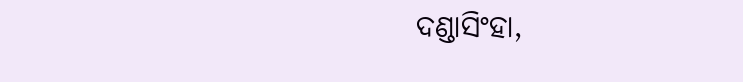ଦଣ୍ଡାସିଂହା,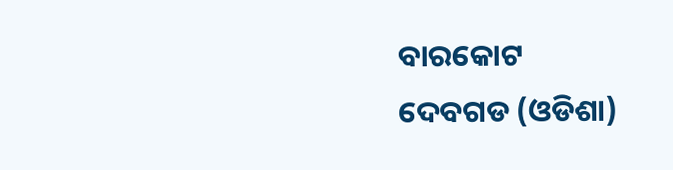ବାରକୋଟ
ଦେବଗଡ (ଓଡିଶା)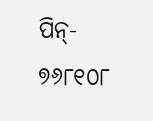ପିନ୍- ୭୬୮୧୦୮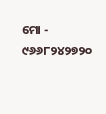ମୋ - ୯୬୬୮୨୪୨୭୨୦